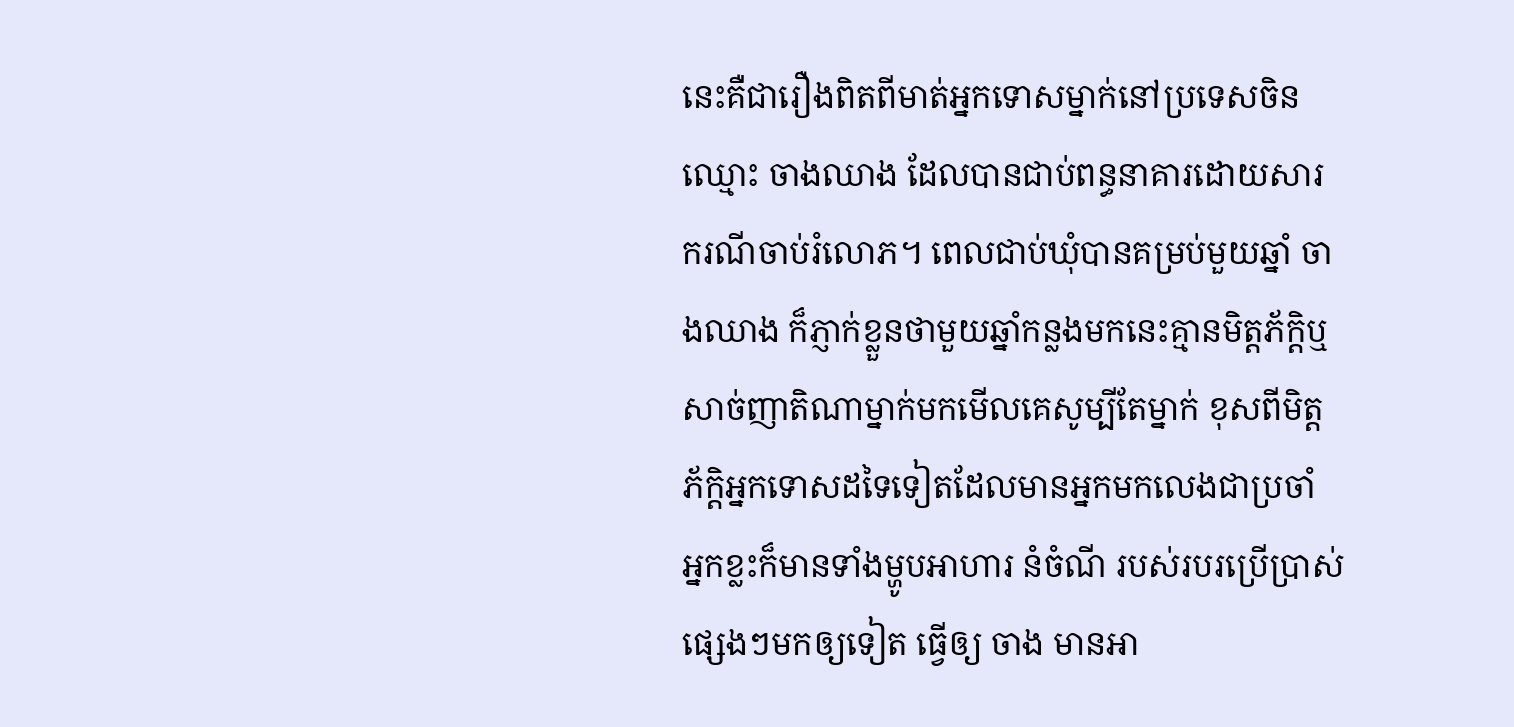នេះគឺជារឿងពិតពីមាត់អ្នកទោសម្នាក់នៅប្រទេសចិន ឈ្មោះ ចាងឈាង ដែលបានជាប់ពន្ធនាគារដោយសារករណីចាប់រំលោភ។ ពេលជាប់ឃុំបានគម្រប់មួយឆ្នាំ ចាងឈាង ក៏ភ្ញាក់ខ្លួនថាមួយឆ្នាំកន្លងមកនេះគ្មានមិត្តភ័ក្ដិឬសាច់ញាតិណាម្នាក់មកមើលគេសូម្បីតែម្នាក់ ខុសពីមិត្តភ័ក្ដិអ្នកទោសដទៃទៀតដែលមានអ្នកមកលេងជាប្រចាំ អ្នកខ្លះក៏មានទាំងម្ហូបអាហារ នំចំណី របស់របរប្រើប្រាស់ផ្សេងៗមកឲ្យទៀត ធ្វើឲ្យ ចាង មានអា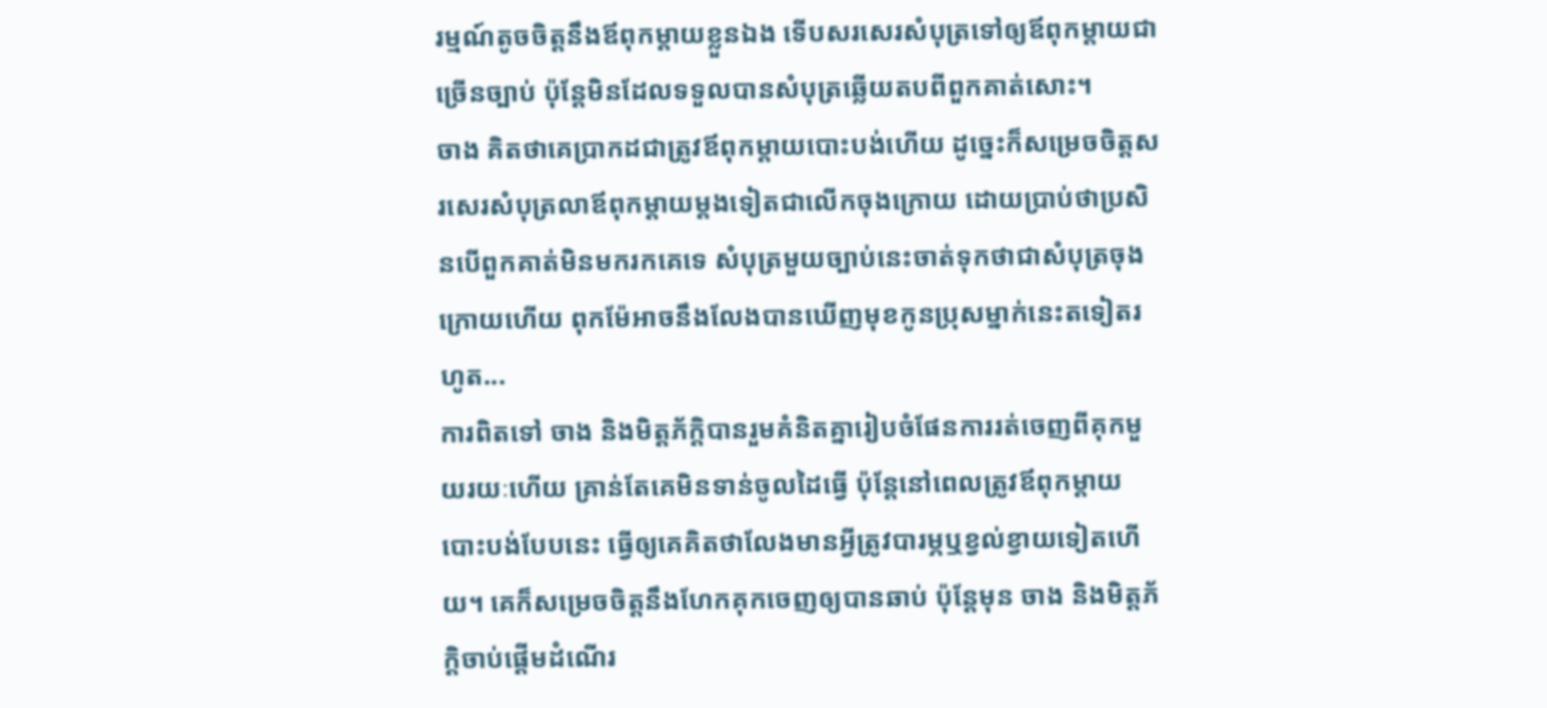រម្មណ៍តូចចិត្តនឹងឪពុកម្ដាយខ្លួនឯង ទើបសរសេរសំបុត្រទៅឲ្យឪពុកម្ដាយជាច្រើនច្បាប់ ប៉ុន្តែមិនដែលទទួលបានសំបុត្រឆ្លើយតបពីពួកគាត់សោះ។
ចាង គិតថាគេប្រាកដជាត្រូវឪពុកម្ដាយបោះបង់ហើយ ដូច្នេះក៏សម្រេចចិត្តសរសេរសំបុត្រលាឪពុកម្ដាយម្ដងទៀតជាលើកចុងក្រោយ ដោយប្រាប់ថាប្រសិនបើពួកគាត់មិនមករកគេទេ សំបុត្រមួយច្បាប់នេះចាត់ទុកថាជាសំបុត្រចុងក្រោយហើយ ពុកម៉ែអាចនឹងលែងបានឃើញមុខកូនប្រុសម្នាក់នេះតទៀតរហូត...
ការពិតទៅ ចាង និងមិត្តភ័ក្ដិបានរួមគំនិតគ្នារៀបចំផែនការរត់ចេញពីគុកមួយរយៈហើយ គ្រាន់តែគេមិនទាន់ចូលដៃធ្វើ ប៉ុន្តែនៅពេលត្រូវឪពុកម្ដាយបោះបង់បែបនេះ ធ្វើឲ្យគេគិតថាលែងមានអ្វីត្រូវបារម្ភឬខ្វល់ខ្វាយទៀតហើយ។ គេក៏សម្រេចចិត្តនឹងហែកគុកចេញឲ្យបានឆាប់ ប៉ុន្តែមុន ចាង និងមិត្តភ័ក្ដិចាប់ផ្ដើមដំណើរ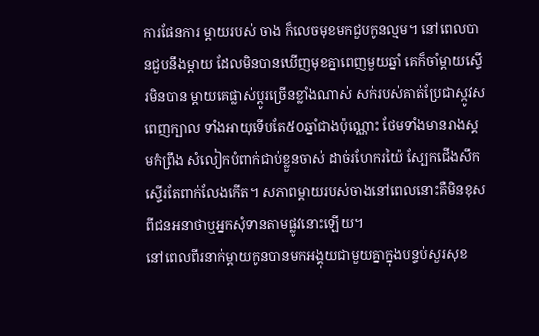ការផែនការ ម្ដាយរបស់ ចាង ក៏លេចមុខមកជួបកូនល្មម។ នៅពេលបានជួបនឹងម្ដាយ ដែលមិនបានឃើញមុខគ្នាពេញមួយឆ្នាំ គេក៏ចាំម្ដាយស្ទើរមិនបាន ម្ដាយគេផ្លាស់ប្ដូរច្រើនខ្លាំងណាស់ សក់របស់គាត់ប្រែជាស្កូវសពេញក្បាល ទាំងអាយុទើបតែ៥០ឆ្នាំជាងប៉ុណ្ណោះ ថែមទាំងមានរាងស្គមកំព្រឹង សំលៀកបំពាក់ជាប់ខ្លួនចាស់ ដាច់រហែករយ៉ៃ ស្បែកជើងសឹកស្ទើរតែពាក់លែងកើត។ សភាពម្ដាយរបស់ចាងនៅពេលនោះគឺមិនខុសពីជនអនាថាឬអ្នកសុំទានតាមផ្លូវនោះឡើយ។
នៅពេលពីរនាក់ម្ដាយកូនបានមកអង្គុយជាមួយគ្នាក្នុងបន្ទប់សួរសុខ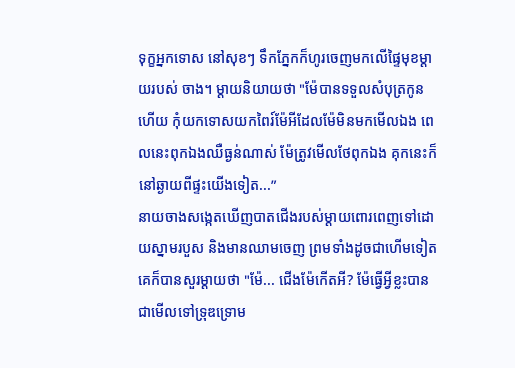ទុក្ខអ្នកទោស នៅសុខៗ ទឹកភ្នែកក៏ហូរចេញមកលើផ្ទៃមុខម្ដាយរបស់ ចាង។ ម្ដាយនិយាយថា "ម៉ែបានទទួលសំបុត្រកូនហើយ កុំយកទោសយកពៃរ៍ម៉ែអីដែលម៉ែមិនមកមើលឯង ពេលនេះពុកឯងឈឺធ្ងន់ណាស់ ម៉ែត្រូវមើលថែពុកឯង គុកនេះក៏នៅឆ្ងាយពីផ្ទះយើងទៀត...”
នាយចាងសង្កេតឃើញបាតជើងរបស់ម្ដាយពោរពេញទៅដោយស្នាមរបួស និងមានឈាមចេញ ព្រមទាំងដូចជាហើមទៀត គេក៏បានសួរម្ដាយថា "ម៉ែ... ជើងម៉ែកើតអី? ម៉ែធ្វើអ្វីខ្លះបានជាមើលទៅទ្រុឌទ្រោម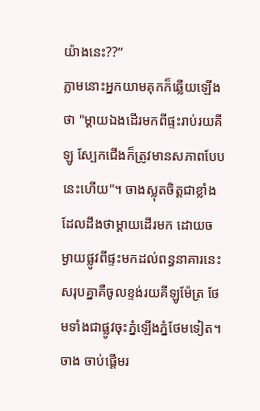យ៉ាងនេះ??”
ភ្លាមនោះអ្នកយាមគុកក៏ឆ្លើយឡើងថា "ម្ដាយឯងដើរមកពីផ្ទះរាប់រយគីឡូ ស្បែកជើងក៏ត្រូវមានសភាពបែបនេះហើយ"។ ចាងស្លុតចិត្តជាខ្លាំងដែលដឹងថាម្ដាយដើរមក ដោយចម្ងាយផ្លូវពីផ្ទះមកដល់ពន្ធនាគារនេះសរុបគ្នាគឺចូលខ្ទង់រយគីឡូម៉ែត្រ ថែមទាំងជាផ្លូវចុះភ្នំឡើងភ្នំថែមទៀត។ ចាង ចាប់ផ្ដើមរ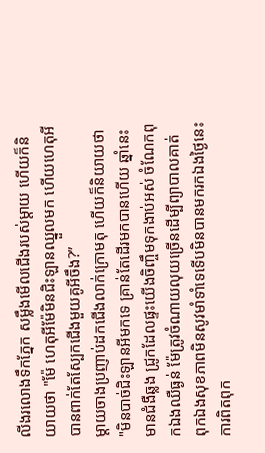លីងរលោងទឹកភ្នែក សម្លឹងមើលជើងរបស់ម្ដាយ ហើយក៏និយាយថា "ម៉ែ ហេតុអីម៉ែមិនជិះឡានឈ្នួលមក ហើយហេតុអីបានពាក់តែស្បែកជើងមួយគូអីចឹង?”
ម្ដាយចាងប្រញាប់ដកជើងលាក់ក្រោមតុ ហើយក៏និយាយថា "មិនបាច់ជិះឡានអីមកទេ គ្រាន់តែដើរមកបានហើយ ឆ្នាំនេះមានជំងឺឆ្លង ជ្រូកដែលផ្ទះយើងចិញ្ចឹមទុកងាប់អស់ ចំណែកពុកឯងឈឺធ្ងន់ ម៉ែត្រូវចំណាយលុយច្រើនដើម្បីព្យាបាលគាត់ ពុកឯងសុខភាពមិនសូវមាំទាំទេទើបមិនបានមករកឯងថ្ងៃនេះ ការពិតពុក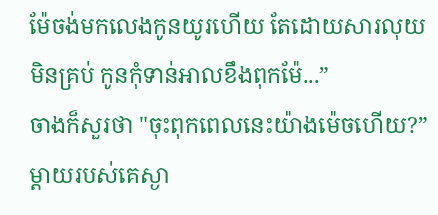ម៉ែចង់មកលេងកូនយូរហើយ តែដោយសារលុយមិនគ្រប់ កូនកុំទាន់អាលខឹងពុកម៉ែ...”
ចាងក៏សួរថា "ចុះពុកពេលនេះយ៉ាងម៉េចហើយ?” ម្ដាយរបស់គេស្ងា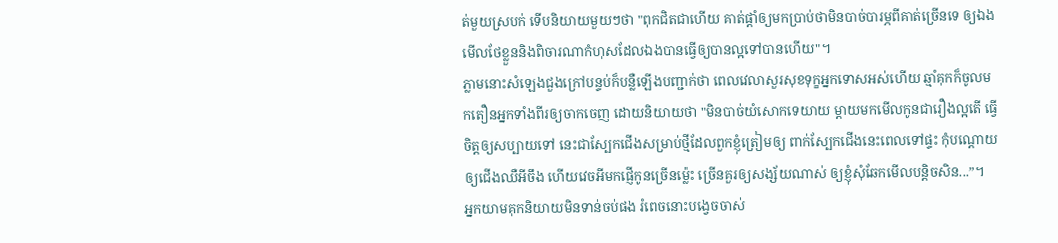ត់មួយស្របក់ ទើបនិយាយមួយៗថា "ពុកជិតជាហើយ គាត់ផ្ដាំឲ្យមកប្រាប់ថាមិនបាច់បារម្ភពីគាត់ច្រើនទេ ឲ្យឯងមើលថែខ្លួននិងពិចារណាកំហុសដែលឯងបានធ្វើឲ្យបានល្អទៅបានហើយ"។
ភ្លាមនោះសំឡេងជួងក្រៅបន្ទប់ក៏បន្លឺឡើងបញ្ជាក់ថា ពេលវេលាសួរសុខទុក្ខអ្នកទោសអស់ហើយ ឆ្មាំគុកក៏ចូលមកតឿនអ្នកទាំងពីរឲ្យចាកចេញ ដោយនិយាយថា "មិនបាច់យំសោកទេយាយ ម្ដាយមកមើលកូនជារឿងល្អតើ ធ្វើចិត្តឲ្យសប្បាយទៅ នេះជាស្បែកជើងសម្រាប់ថ្មីដែលពួកខ្ញុំត្រៀមឲ្យ ពាក់ស្បែកជើងនេះពេលទៅផ្ទះ កុំបណ្ដោយឲ្យជើងឈឺអីចឹង ហើយវេចអីមកផ្ញើកូនច្រើនម្ល៉េះ ច្រើនគួរឲ្យសង្ស័យណាស់ ឲ្យខ្ញុំសុំឆែកមើលបន្តិចសិន...”។
អ្នកយាមគុកនិយាយមិនទាន់ចប់ផង រំពេចនោះបង្វេចចាស់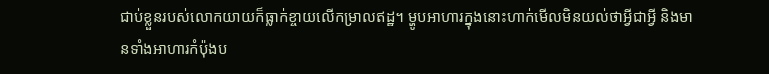ជាប់ខ្លួនរបស់លោកយាយក៏ធ្លាក់ខ្ចាយលើកម្រាលឥដ្ឋ។ ម្ហូបអាហារក្នុងនោះហាក់មើលមិនយល់ថាអ្វីជាអ្វី និងមានទាំងអាហារកំប៉ុងប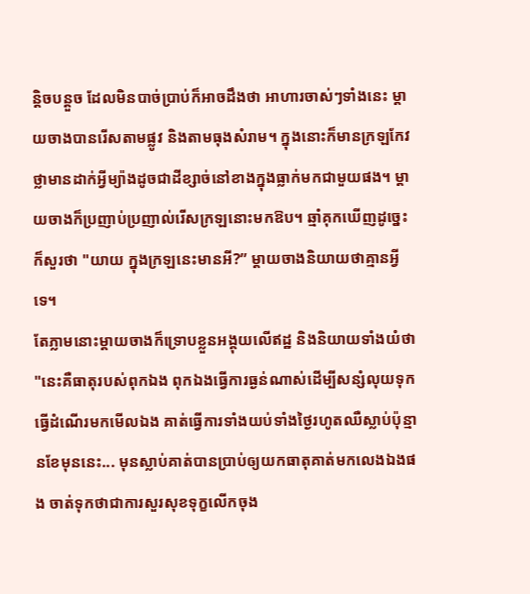ន្តិចបន្តួច ដែលមិនបាច់ប្រាប់ក៏អាចដឹងថា អាហារចាស់ៗទាំងនេះ ម្ដាយចាងបានរើសតាមផ្លូវ និងតាមធុងសំរាម។ ក្នុងនោះក៏មានក្រឡកែវថ្លាមានដាក់អ្វីម្យ៉ាងដូចជាដីខ្សាច់នៅខាងក្នុងធ្លាក់មកជាមួយផង។ ម្ដាយចាងក៏ប្រញាប់ប្រញាល់រើសក្រឡនោះមកឱប។ ឆ្មាំគុកឃើញដូច្នេះក៏សួរថា "យាយ ក្នុងក្រឡនេះមានអី?” ម្ដាយចាងនិយាយថាគ្មានអ្វីទេ។
តែភ្លាមនោះម្ដាយចាងក៏ទ្រោបខ្លួនអង្គុយលើឥដ្ឋ និងនិយាយទាំងយំថា "នេះគឺធាតុរបស់ពុកឯង ពុកឯងធ្វើការធ្ងន់ណាស់ដើម្បីសន្សំលុយទុកធ្វើដំណើរមកមើលឯង គាត់ធ្វើការទាំងយប់ទាំងថ្ងៃរហូតឈឺស្លាប់ប៉ុន្មានខែមុននេះ... មុនស្លាប់គាត់បានប្រាប់ឲ្យយកធាតុគាត់មកលេងឯងផង ចាត់ទុកថាជាការសួរសុខទុក្ខលើកចុង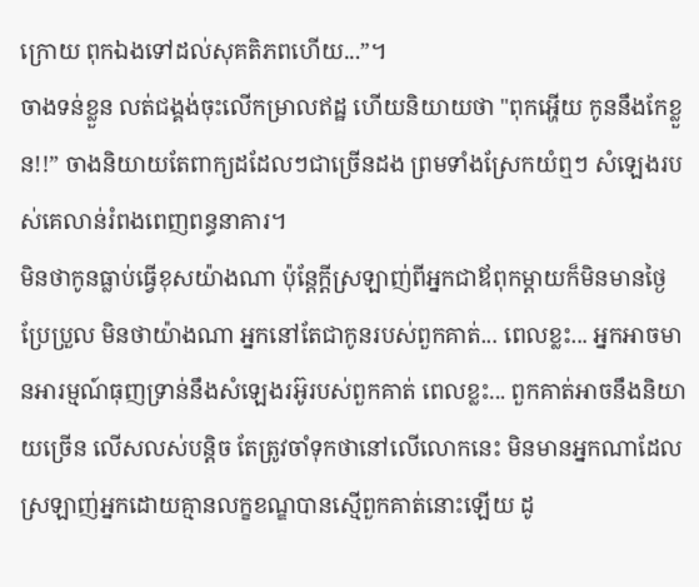ក្រោយ ពុកឯងទៅដល់សុគតិភពហើយ...”។
ចាងទន់ខ្លួន លត់ជង្គង់ចុះលើកម្រាលឥដ្ឋ ហើយនិយាយថា "ពុកអ្ហើយ កូននឹងកែខ្លួន!!” ចាងនិយាយតែពាក្យដដែលៗជាច្រើនដង ព្រមទាំងស្រែកយំឮៗ សំឡេងរបស់គេលាន់រំពងពេញពន្ធនាគារ។
មិនថាកូនធ្លាប់ធ្វើខុសយ៉ាងណា ប៉ុន្តែក្ដីស្រឡាញ់ពីអ្នកជាឪពុកម្ដាយក៏មិនមានថ្ងៃប្រែប្រួល មិនថាយ៉ាងណា អ្នកនៅតែជាកូនរបស់ពួកគាត់... ពេលខ្លះ... អ្នកអាចមានអារម្មណ៍ធុញទ្រាន់នឹងសំឡេងរអ៊ូរបស់ពួកគាត់ ពេលខ្លះ... ពួកគាត់អាចនឹងនិយាយច្រើន លើសលស់បន្តិច តែត្រូវចាំទុកថានៅលើលោកនេះ មិនមានអ្នកណាដែលស្រឡាញ់អ្នកដោយគ្មានលក្ខខណ្ឌបានស្មើពួកគាត់នោះឡើយ ដូ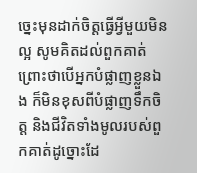ច្នេះមុនដាក់ចិត្តធ្វើអ្វីមួយមិនល្អ សូមគិតដល់ពួកគាត់ ព្រោះថាបើអ្នកបំផ្លាញខ្លួនឯង ក៏មិនខុសពីបំផ្លាញទឹកចិត្ត និងជីវិតទាំងមូលរបស់ពួកគាត់ដូច្នោះដែ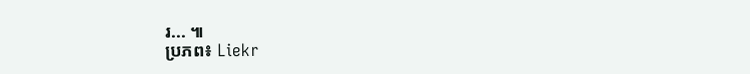រ... ៕
ប្រភព៖ Liekr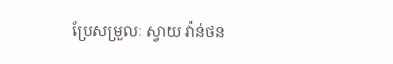ប្រែសម្រួលៈ ស្វាយ វ៉ាន់ថន